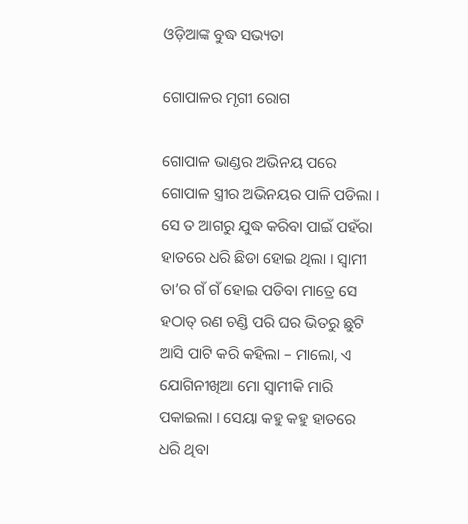ଓଡ଼ିଆଙ୍କ ବୁଦ୍ଧ ସଭ୍ୟତା

ଗୋପାଳର ମୃଗୀ ରୋଗ

ଗୋପାଳ ଭାଣ୍ଡର ଅଭିନୟ ପରେ ଗୋପାଳ ସ୍ତ୍ରୀର ଅଭିନୟର ପାଳି ପଡିଲା । ସେ ତ ଆଗରୁ ଯୁଦ୍ଧ କରିବା ପାଇଁ ପହଁରା ହାତରେ ଧରି ଛିଡା ହୋଇ ଥିଲା । ସ୍ୱାମୀ ତା’ର ଗଁ ଗଁ ହୋଇ ପଡିବା ମାତ୍ରେ ସେ ହଠାତ୍ ରଣ ଚଣ୍ଡି ପରି ଘର ଭିତରୁ ଛୁଟି ଆସି ପାଟି କରି କହିଲା – ମାଲୋ, ଏ ଯୋଗିନୀଖିଆ ମୋ ସ୍ୱାମୀକି ମାରି ପକାଇଲା । ସେୟା କହୁ କହୁ ହାତରେ ଧରି ଥିବା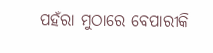ପହଁରା ମୁଠାରେ ବେପାରୀକି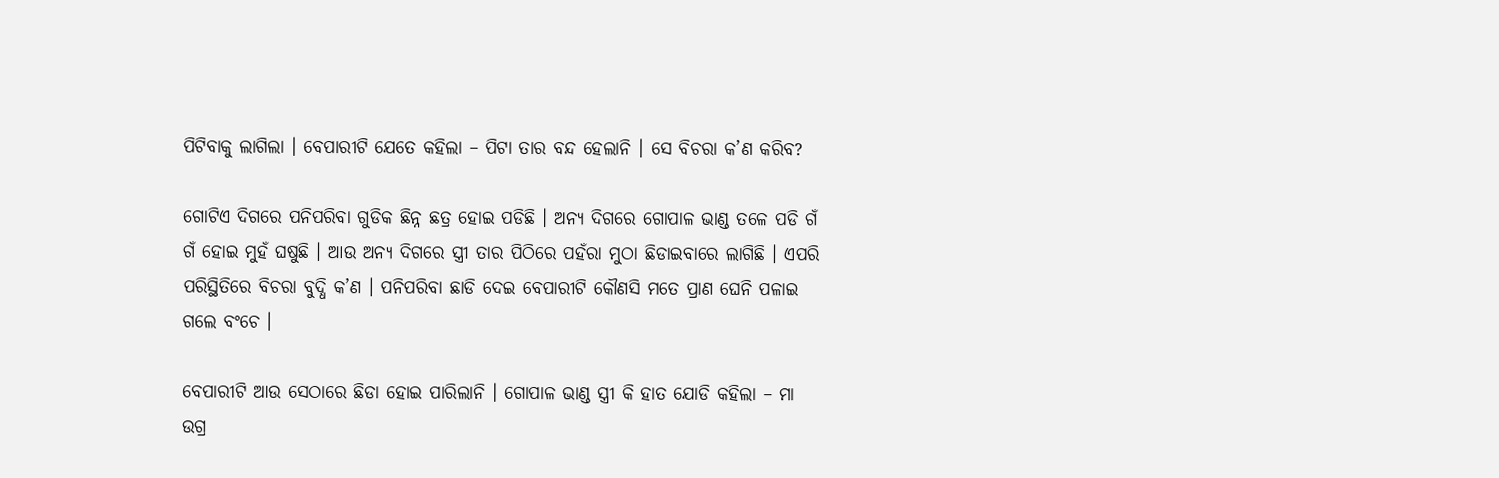ପିଟିବାକୁ ଲାଗିଲା । ବେପାରୀଟି ଯେତେ କହିଲା – ପିଟା ତାର ବନ୍ଦ ହେଲାନି । ସେ ବିଚରା କ’ଣ କରିବ?

ଗୋଟିଏ ଦିଗରେ ପନିପରିବା ଗୁଡିକ ଛିନ୍ନ ଛତ୍ର ହୋଇ ପଡିଛି । ଅନ୍ୟ ଦିଗରେ ଗୋପାଳ ଭାଣ୍ଡ ତଳେ ପଡି ଗଁ ଗଁ ହୋଇ ମୁହଁ ଘଷୁଛି । ଆଉ ଅନ୍ୟ ଦିଗରେ ସ୍ତ୍ରୀ ତାର ପିଠିରେ ପହଁରା ମୁଠା ଛିଡାଇବାରେ ଲାଗିଛି । ଏପରି ପରିସ୍ଥିତିରେ ବିଚରା ବୁଦ୍ଧି କ’ଣ । ପନିପରିବା ଛାଡି ଦେଇ ବେପାରୀଟି କୌଣସି ମତେ ପ୍ରାଣ ଘେନି ପଳାଇ ଗଲେ ବଂଚେ ।

ବେପାରୀଟି ଆଉ ସେଠାରେ ଛିଡା ହୋଇ ପାରିଲାନି । ଗୋପାଳ ଭାଣ୍ଡ ସ୍ତ୍ରୀ କି ହାତ ଯୋଡି କହିଲା – ମା ଉଗ୍ର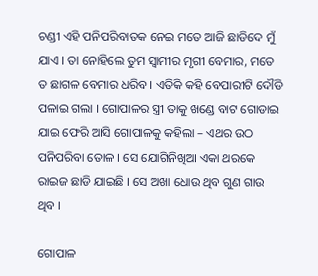ଚଣ୍ଡୀ ଏହି ପନିପରିବାତକ ନେଇ ମତେ ଆଜି ଛାଡିଦେ ମୁଁ ଯାଏ । ତା ନୋହିଲେ ତୁମ ସ୍ୱାମୀର ମୃଗୀ ବେମାର, ମତେ ତ ଛାଗଳ ବେମାର ଧରିବ । ଏତିକି କହି ବେପାରୀଟି ଦୌଡି ପଳାଇ ଗଲା । ଗୋପାଳର ସ୍ତ୍ରୀ ତାକୁ ଖଣ୍ଡେ ବାଟ ଗୋଡାଇ ଯାଇ ଫେରି ଆସି ଗୋପାଳକୁ କହିଲା – ଏଥର ଉଠ ପନିପରିବା ତୋଳ । ସେ ଯୋଗିନିଖିଆ ଏକା ଥରକେ ରାଇଜ ଛାଡି ଯାଇଛି । ସେ ଅଖା ଧୋଉ ଥିବ ଗୁଣ ଗାଉ ଥିବ ।

ଗୋପାଳ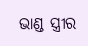ଭାଣ୍ଡ ସ୍ତ୍ରୀର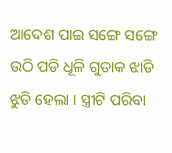ଆଦେଶ ପାଇ ସଙ୍ଗେ ସଙ୍ଗେ ଉଠି ପଡି ଧୂଳି ଗୁଡାକ ଝାଡି ଝୁଡି ହେଲା । ସ୍ତ୍ରୀଟି ପରିବା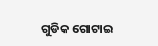ଗୁଡିକ ଗୋଟାଇ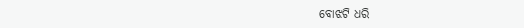ବୋଝଟି ଧରି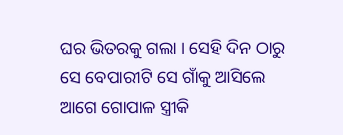ଘର ଭିତରକୁ ଗଲା । ସେହି ଦିନ ଠାରୁ ସେ ବେପାରୀଟି ସେ ଗାଁକୁ ଆସିଲେ ଆଗେ ଗୋପାଳ ସ୍ତ୍ରୀକି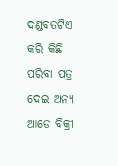ଦଣ୍ଡବତଟିଏ କରି କିଛି ପରିବା ପତ୍ର ଦେଇ ଅନ୍ୟ ଆଡେ ବିକ୍ରୀ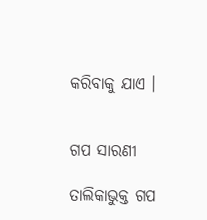କରିବାକୁ ଯାଏ ।


ଗପ ସାରଣୀ

ତାଲିକାଭୁକ୍ତ ଗପ